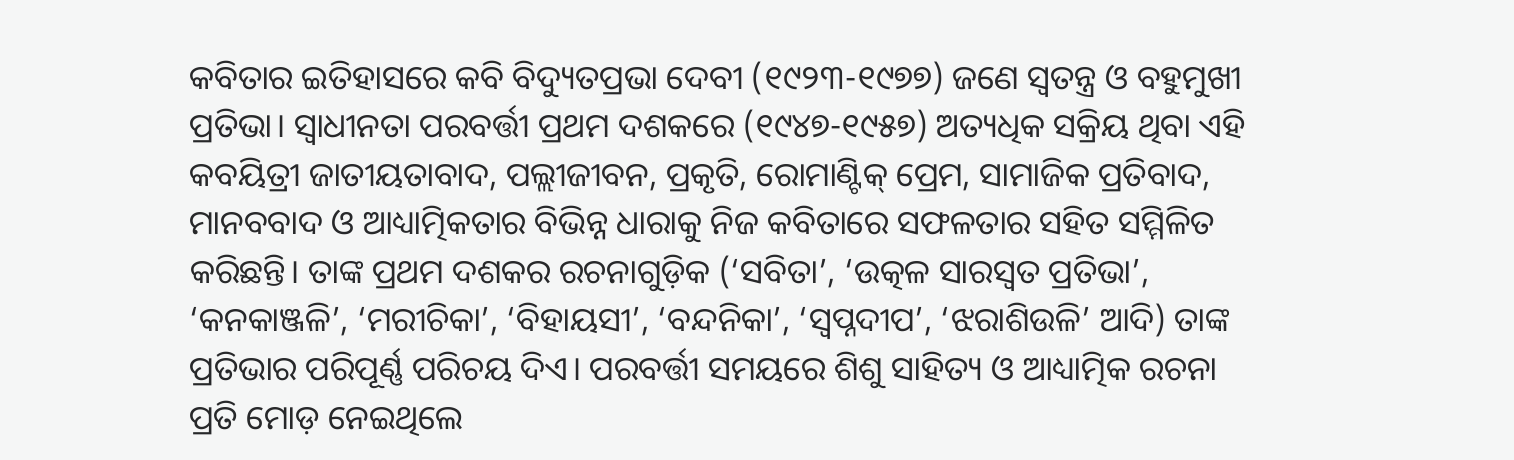କବିତାର ଇତିହାସରେ କବି ବିଦ୍ୟୁତପ୍ରଭା ଦେବୀ (୧୯୨୩-୧୯୭୭) ଜଣେ ସ୍ୱତନ୍ତ୍ର ଓ ବହୁମୁଖୀ ପ୍ରତିଭା। ସ୍ୱାଧୀନତା ପରବର୍ତ୍ତୀ ପ୍ରଥମ ଦଶକରେ (୧୯୪୭-୧୯୫୭) ଅତ୍ୟଧିକ ସକ୍ରିୟ ଥିବା ଏହି କବୟିତ୍ରୀ ଜାତୀୟତାବାଦ, ପଲ୍ଲୀଜୀବନ, ପ୍ରକୃତି, ରୋମାଣ୍ଟିକ୍ ପ୍ରେମ, ସାମାଜିକ ପ୍ରତିବାଦ, ମାନବବାଦ ଓ ଆଧ୍ୟାତ୍ମିକତାର ବିଭିନ୍ନ ଧାରାକୁ ନିଜ କବିତାରେ ସଫଳତାର ସହିତ ସମ୍ମିଳିତ କରିଛନ୍ତି। ତାଙ୍କ ପ୍ରଥମ ଦଶକର ରଚନାଗୁଡ଼ିକ (‘ସବିତା’, ‘ଉତ୍କଳ ସାରସ୍ୱତ ପ୍ରତିଭା’, ‘କନକାଞ୍ଜଳି’, ‘ମରୀଚିକା’, ‘ବିହାୟସୀ’, ‘ବନ୍ଦନିକା’, ‘ସ୍ୱପ୍ନଦୀପ’, ‘ଝରାଶିଉଳି’ ଆଦି) ତାଙ୍କ ପ୍ରତିଭାର ପରିପୂର୍ଣ୍ଣ ପରିଚୟ ଦିଏ। ପରବର୍ତ୍ତୀ ସମୟରେ ଶିଶୁ ସାହିତ୍ୟ ଓ ଆଧ୍ୟାତ୍ମିକ ରଚନା ପ୍ରତି ମୋଡ଼ ନେଇଥିଲେ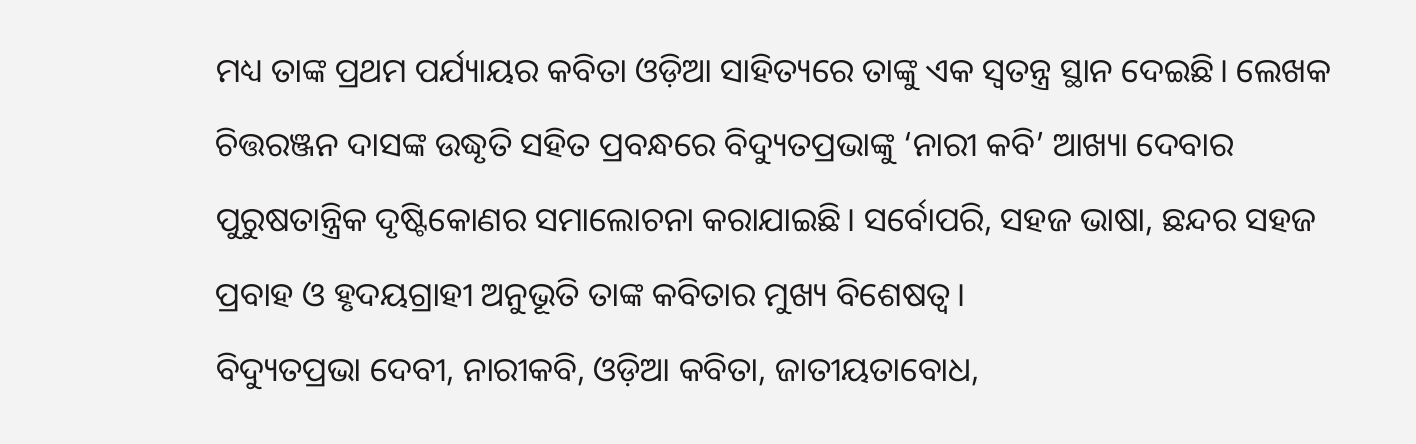ମଧ୍ୟ ତାଙ୍କ ପ୍ରଥମ ପର୍ଯ୍ୟାୟର କବିତା ଓଡ଼ିଆ ସାହିତ୍ୟରେ ତାଙ୍କୁ ଏକ ସ୍ୱତନ୍ତ୍ର ସ୍ଥାନ ଦେଇଛି। ଲେଖକ ଚିତ୍ତରଞ୍ଜନ ଦାସଙ୍କ ଉଦ୍ଧୃତି ସହିତ ପ୍ରବନ୍ଧରେ ବିଦ୍ୟୁତପ୍ରଭାଙ୍କୁ ‘ନାରୀ କବି’ ଆଖ୍ୟା ଦେବାର ପୁରୁଷତାନ୍ତ୍ରିକ ଦୃଷ୍ଟିକୋଣର ସମାଲୋଚନା କରାଯାଇଛି। ସର୍ବୋପରି, ସହଜ ଭାଷା, ଛନ୍ଦର ସହଜ ପ୍ରବାହ ଓ ହୃଦୟଗ୍ରାହୀ ଅନୁଭୂତି ତାଙ୍କ କବିତାର ମୁଖ୍ୟ ବିଶେଷତ୍ୱ।
ବିଦ୍ୟୁତପ୍ରଭା ଦେବୀ, ନାରୀକବି, ଓଡ଼ିଆ କବିତା, ଜାତୀୟତାବୋଧ,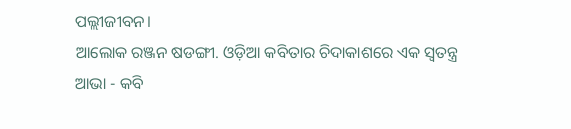ପଲ୍ଲୀଜୀବନ।
ଆଲୋକ ରଞ୍ଜନ ଷଡଙ୍ଗୀ. ଓଡ଼ିଆ କବିତାର ଚିଦାକାଶରେ ଏକ ସ୍ୱତନ୍ତ୍ର ଆଭା - କବି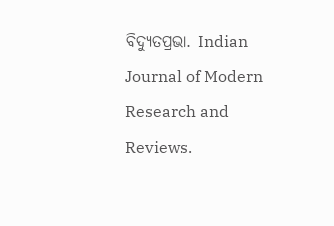ବିଦ୍ୟୁତପ୍ରଭା. Indian Journal of Modern Research and Reviews.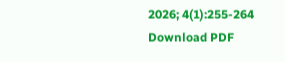2026; 4(1):255-264
Download PDF